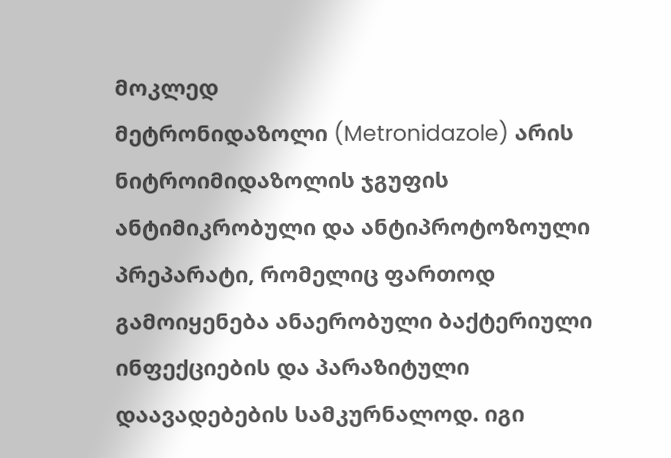მოკლედ
მეტრონიდაზოლი (Metronidazole) არის ნიტროიმიდაზოლის ჯგუფის ანტიმიკრობული და ანტიპროტოზოული პრეპარატი, რომელიც ფართოდ გამოიყენება ანაერობული ბაქტერიული ინფექციების და პარაზიტული დაავადებების სამკურნალოდ. იგი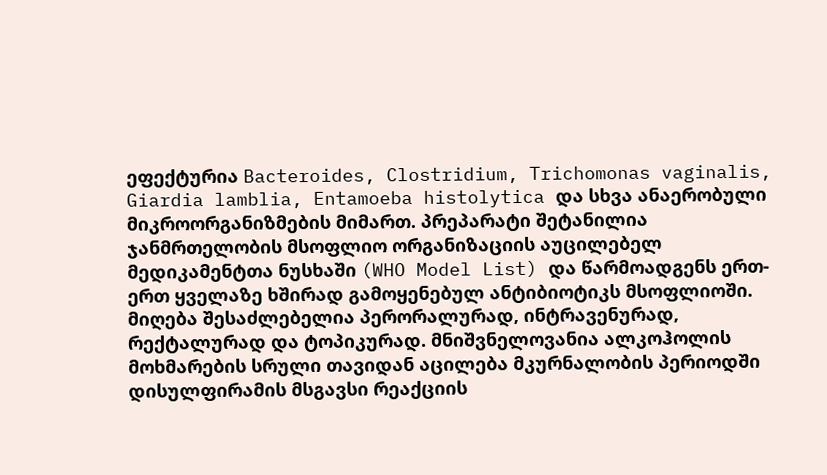ეფექტურია Bacteroides, Clostridium, Trichomonas vaginalis, Giardia lamblia, Entamoeba histolytica და სხვა ანაერობული მიკროორგანიზმების მიმართ. პრეპარატი შეტანილია ჯანმრთელობის მსოფლიო ორგანიზაციის აუცილებელ მედიკამენტთა ნუსხაში (WHO Model List) და წარმოადგენს ერთ-ერთ ყველაზე ხშირად გამოყენებულ ანტიბიოტიკს მსოფლიოში. მიღება შესაძლებელია პერორალურად, ინტრავენურად, რექტალურად და ტოპიკურად. მნიშვნელოვანია ალკოჰოლის მოხმარების სრული თავიდან აცილება მკურნალობის პერიოდში დისულფირამის მსგავსი რეაქციის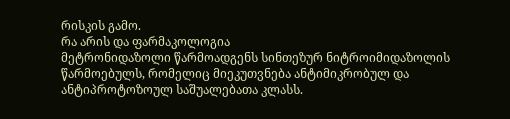რისკის გამო.
რა არის და ფარმაკოლოგია
მეტრონიდაზოლი წარმოადგენს სინთეზურ ნიტროიმიდაზოლის წარმოებულს, რომელიც მიეკუთვნება ანტიმიკრობულ და ანტიპროტოზოულ საშუალებათა კლასს.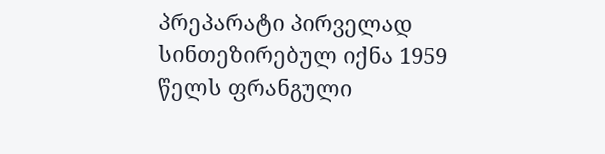პრეპარატი პირველად სინთეზირებულ იქნა 1959 წელს ფრანგული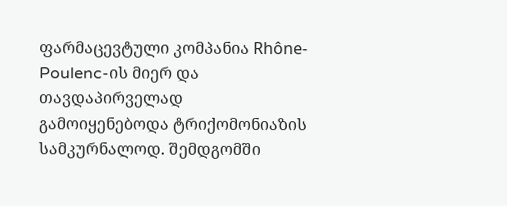ფარმაცევტული კომპანია Rhône-Poulenc-ის მიერ და თავდაპირველად გამოიყენებოდა ტრიქომონიაზის სამკურნალოდ. შემდგომში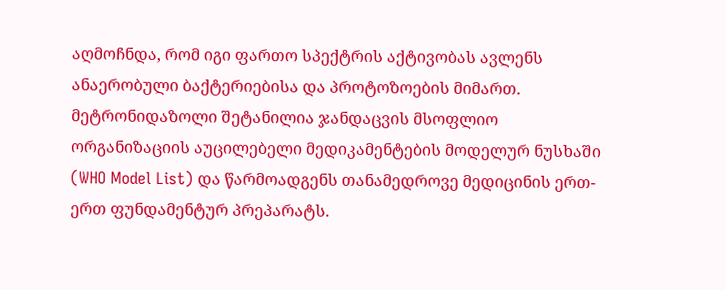აღმოჩნდა, რომ იგი ფართო სპექტრის აქტივობას ავლენს ანაერობული ბაქტერიებისა და პროტოზოების მიმართ.
მეტრონიდაზოლი შეტანილია ჯანდაცვის მსოფლიო ორგანიზაციის აუცილებელი მედიკამენტების მოდელურ ნუსხაში (WHO Model List) და წარმოადგენს თანამედროვე მედიცინის ერთ-ერთ ფუნდამენტურ პრეპარატს.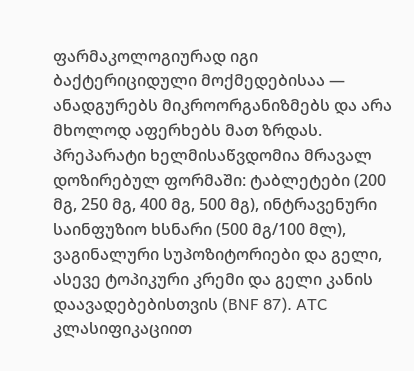ფარმაკოლოგიურად იგი ბაქტერიციდული მოქმედებისაა — ანადგურებს მიკროორგანიზმებს და არა მხოლოდ აფერხებს მათ ზრდას.
პრეპარატი ხელმისაწვდომია მრავალ დოზირებულ ფორმაში: ტაბლეტები (200 მგ, 250 მგ, 400 მგ, 500 მგ), ინტრავენური საინფუზიო ხსნარი (500 მგ/100 მლ), ვაგინალური სუპოზიტორიები და გელი, ასევე ტოპიკური კრემი და გელი კანის დაავადებებისთვის (BNF 87). ATC კლასიფიკაციით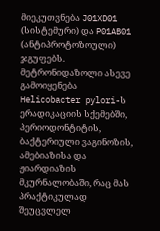მიეკუთვნება J01XD01 (სისტემური) და P01AB01 (ანტიპროტოზოული) ჯგუფებს.
მეტრონიდაზოლი ასევე გამოიყენება Helicobacter pylori-ს ერადიკაციის სქემებში, პერიოდონტიტის, ბაქტერიული ვაგინოზის, ამებიაზისა და ჟიარდიაზის მკურნალობაში, რაც მას პრაქტიკულად შეუცვლელ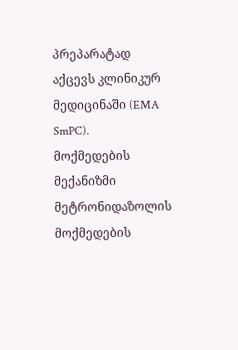პრეპარატად აქცევს კლინიკურ მედიცინაში (EMA SmPC).
მოქმედების მექანიზმი
მეტრონიდაზოლის მოქმედების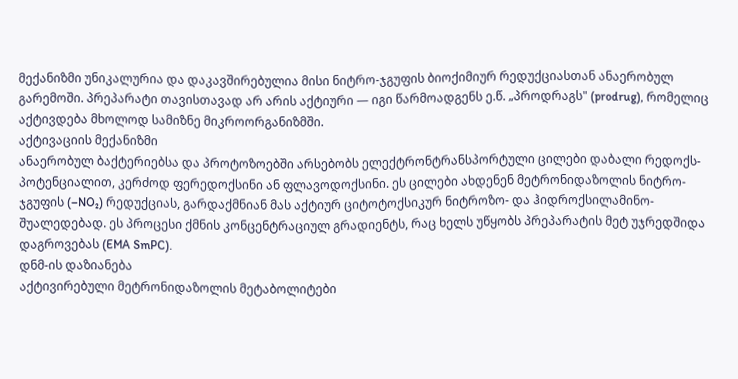მექანიზმი უნიკალურია და დაკავშირებულია მისი ნიტრო-ჯგუფის ბიოქიმიურ რედუქციასთან ანაერობულ გარემოში. პრეპარატი თავისთავად არ არის აქტიური — იგი წარმოადგენს ე.წ. „პროდრაგს" (prodrug), რომელიც აქტივდება მხოლოდ სამიზნე მიკროორგანიზმში.
აქტივაციის მექანიზმი
ანაერობულ ბაქტერიებსა და პროტოზოებში არსებობს ელექტრონტრანსპორტული ცილები დაბალი რედოქს-პოტენციალით, კერძოდ ფერედოქსინი ან ფლავოდოქსინი. ეს ცილები ახდენენ მეტრონიდაზოლის ნიტრო-ჯგუფის (–NO₂) რედუქციას, გარდაქმნიან მას აქტიურ ციტოტოქსიკურ ნიტროზო- და ჰიდროქსილამინო-შუალედებად. ეს პროცესი ქმნის კონცენტრაციულ გრადიენტს, რაც ხელს უწყობს პრეპარატის მეტ უჯრედშიდა დაგროვებას (EMA SmPC).
დნმ-ის დაზიანება
აქტივირებული მეტრონიდაზოლის მეტაბოლიტები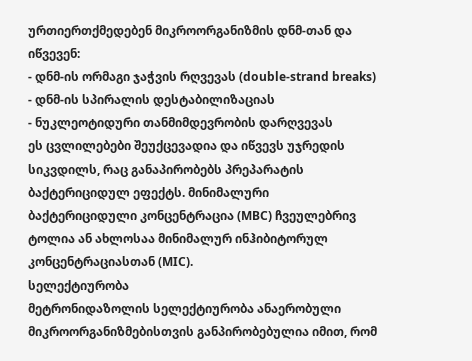ურთიერთქმედებენ მიკროორგანიზმის დნმ-თან და იწვევენ:
- დნმ-ის ორმაგი ჯაჭვის რღვევას (double-strand breaks)
- დნმ-ის სპირალის დესტაბილიზაციას
- ნუკლეოტიდური თანმიმდევრობის დარღვევას
ეს ცვლილებები შეუქცევადია და იწვევს უჯრედის სიკვდილს, რაც განაპირობებს პრეპარატის ბაქტერიციდულ ეფექტს. მინიმალური ბაქტერიციდული კონცენტრაცია (MBC) ჩვეულებრივ ტოლია ან ახლოსაა მინიმალურ ინჰიბიტორულ კონცენტრაციასთან (MIC).
სელექტიურობა
მეტრონიდაზოლის სელექტიურობა ანაერობული მიკროორგანიზმებისთვის განპირობებულია იმით, რომ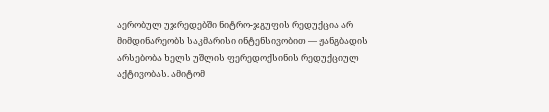აერობულ უჯრედებში ნიტრო-ჯგუფის რედუქცია არ მიმდინარეობს საკმარისი ინტენსივობით — ჟანგბადის არსებობა ხელს უშლის ფერედოქსინის რედუქციულ აქტივობას. ამიტომ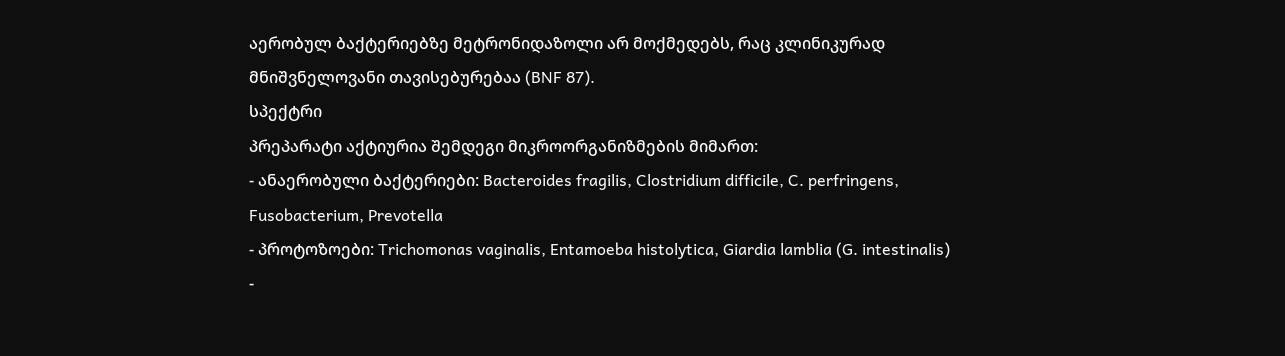აერობულ ბაქტერიებზე მეტრონიდაზოლი არ მოქმედებს, რაც კლინიკურად მნიშვნელოვანი თავისებურებაა (BNF 87).
სპექტრი
პრეპარატი აქტიურია შემდეგი მიკროორგანიზმების მიმართ:
- ანაერობული ბაქტერიები: Bacteroides fragilis, Clostridium difficile, C. perfringens, Fusobacterium, Prevotella
- პროტოზოები: Trichomonas vaginalis, Entamoeba histolytica, Giardia lamblia (G. intestinalis)
-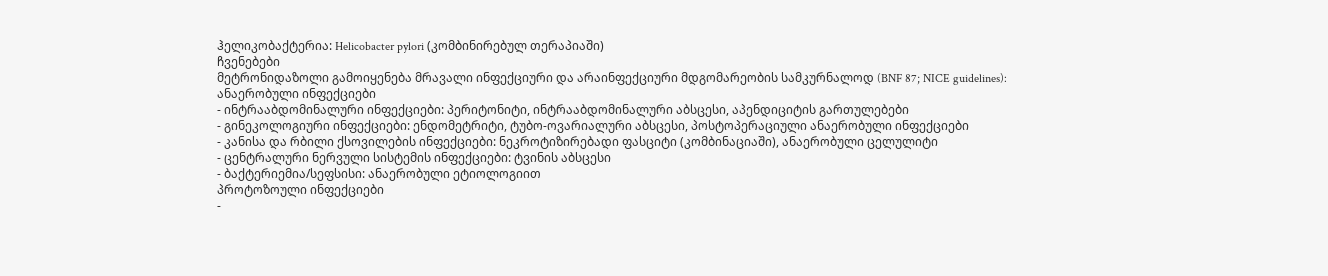ჰელიკობაქტერია: Helicobacter pylori (კომბინირებულ თერაპიაში)
ჩვენებები
მეტრონიდაზოლი გამოიყენება მრავალი ინფექციური და არაინფექციური მდგომარეობის სამკურნალოდ (BNF 87; NICE guidelines):
ანაერობული ინფექციები
- ინტრააბდომინალური ინფექციები: პერიტონიტი, ინტრააბდომინალური აბსცესი, აპენდიციტის გართულებები
- გინეკოლოგიური ინფექციები: ენდომეტრიტი, ტუბო-ოვარიალური აბსცესი, პოსტოპერაციული ანაერობული ინფექციები
- კანისა და რბილი ქსოვილების ინფექციები: ნეკროტიზირებადი ფასციტი (კომბინაციაში), ანაერობული ცელულიტი
- ცენტრალური ნერვული სისტემის ინფექციები: ტვინის აბსცესი
- ბაქტერიემია/სეფსისი: ანაერობული ეტიოლოგიით
პროტოზოული ინფექციები
-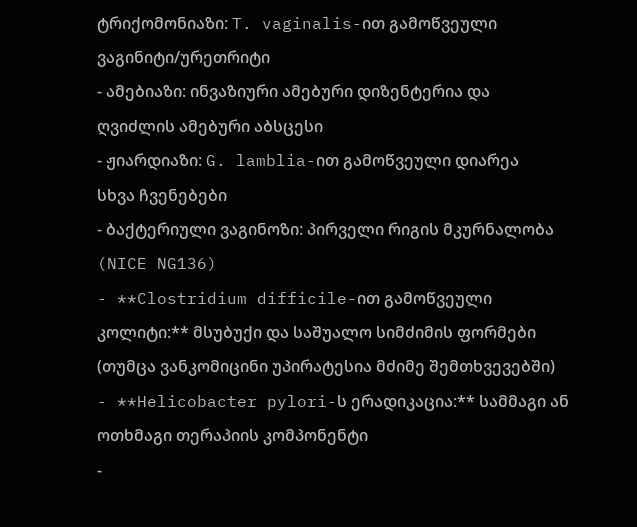ტრიქომონიაზი: T. vaginalis-ით გამოწვეული ვაგინიტი/ურეთრიტი
- ამებიაზი: ინვაზიური ამებური დიზენტერია და ღვიძლის ამებური აბსცესი
- ჟიარდიაზი: G. lamblia-ით გამოწვეული დიარეა
სხვა ჩვენებები
- ბაქტერიული ვაგინოზი: პირველი რიგის მკურნალობა (NICE NG136)
- **Clostridium difficile-ით გამოწვეული კოლიტი:** მსუბუქი და საშუალო სიმძიმის ფორმები (თუმცა ვანკომიცინი უპირატესია მძიმე შემთხვევებში)
- **Helicobacter pylori-ს ერადიკაცია:** სამმაგი ან ოთხმაგი თერაპიის კომპონენტი
-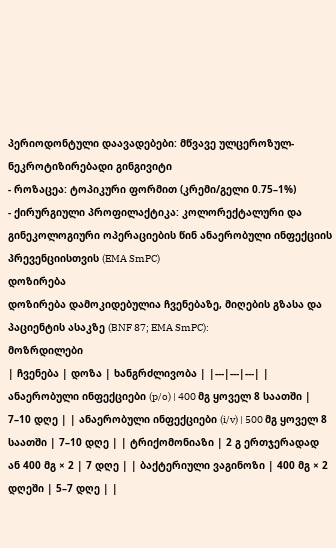პერიოდონტული დაავადებები: მწვავე ულცეროზულ-ნეკროტიზირებადი გინგივიტი
- როზაცეა: ტოპიკური ფორმით (კრემი/გელი 0.75–1%)
- ქირურგიული პროფილაქტიკა: კოლორექტალური და გინეკოლოგიური ოპერაციების წინ ანაერობული ინფექციის პრევენციისთვის (EMA SmPC)
დოზირება
დოზირება დამოკიდებულია ჩვენებაზე, მიღების გზასა და პაციენტის ასაკზე (BNF 87; EMA SmPC):
მოზრდილები
| ჩვენება | დოზა | ხანგრძლივობა | |---|---|---| | ანაერობული ინფექციები (p/o) | 400 მგ ყოველ 8 საათში | 7–10 დღე | | ანაერობული ინფექციები (i/v) | 500 მგ ყოველ 8 საათში | 7–10 დღე | | ტრიქომონიაზი | 2 გ ერთჯერადად ან 400 მგ × 2 | 7 დღე | | ბაქტერიული ვაგინოზი | 400 მგ × 2 დღეში | 5–7 დღე | |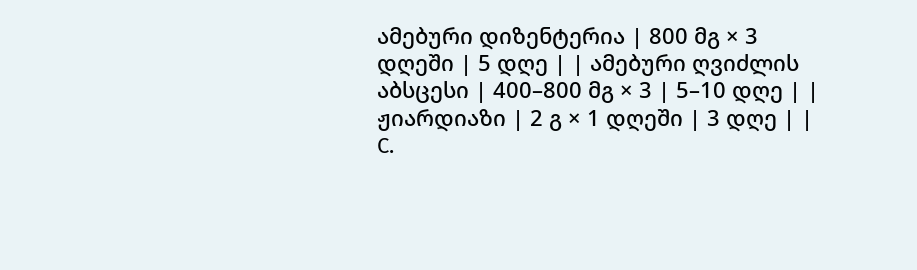ამებური დიზენტერია | 800 მგ × 3 დღეში | 5 დღე | | ამებური ღვიძლის აბსცესი | 400–800 მგ × 3 | 5–10 დღე | | ჟიარდიაზი | 2 გ × 1 დღეში | 3 დღე | | C.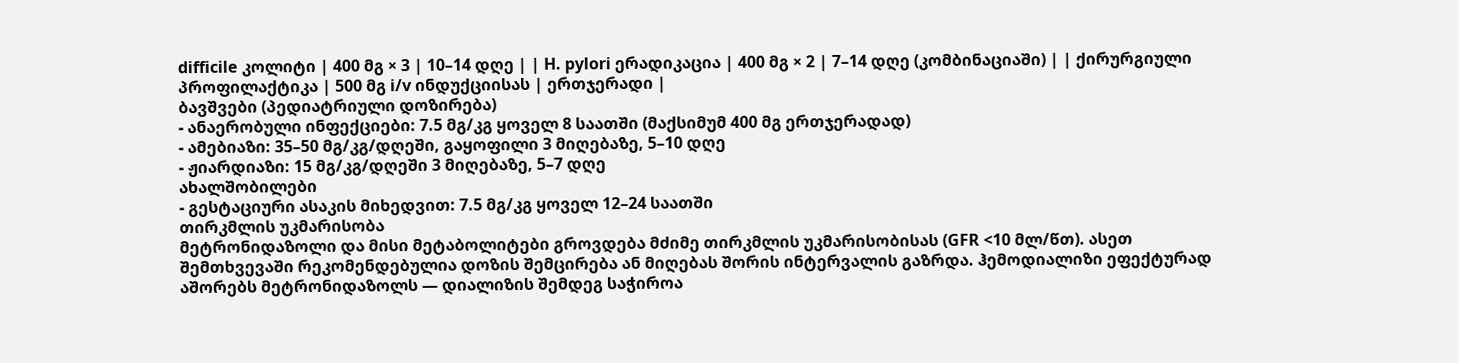difficile კოლიტი | 400 მგ × 3 | 10–14 დღე | | H. pylori ერადიკაცია | 400 მგ × 2 | 7–14 დღე (კომბინაციაში) | | ქირურგიული პროფილაქტიკა | 500 მგ i/v ინდუქციისას | ერთჯერადი |
ბავშვები (პედიატრიული დოზირება)
- ანაერობული ინფექციები: 7.5 მგ/კგ ყოველ 8 საათში (მაქსიმუმ 400 მგ ერთჯერადად)
- ამებიაზი: 35–50 მგ/კგ/დღეში, გაყოფილი 3 მიღებაზე, 5–10 დღე
- ჟიარდიაზი: 15 მგ/კგ/დღეში 3 მიღებაზე, 5–7 დღე
ახალშობილები
- გესტაციური ასაკის მიხედვით: 7.5 მგ/კგ ყოველ 12–24 საათში
თირკმლის უკმარისობა
მეტრონიდაზოლი და მისი მეტაბოლიტები გროვდება მძიმე თირკმლის უკმარისობისას (GFR <10 მლ/წთ). ასეთ შემთხვევაში რეკომენდებულია დოზის შემცირება ან მიღებას შორის ინტერვალის გაზრდა. ჰემოდიალიზი ეფექტურად აშორებს მეტრონიდაზოლს — დიალიზის შემდეგ საჭიროა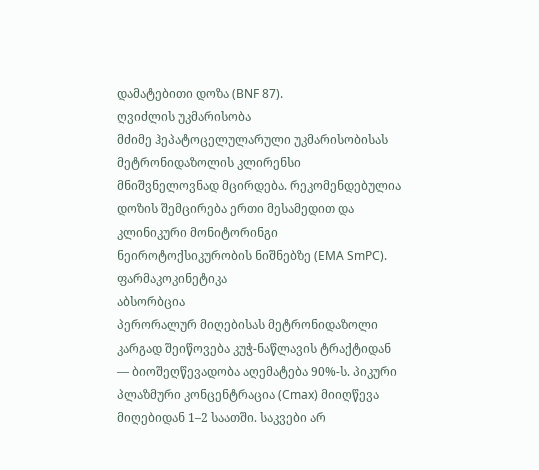დამატებითი დოზა (BNF 87).
ღვიძლის უკმარისობა
მძიმე ჰეპატოცელულარული უკმარისობისას მეტრონიდაზოლის კლირენსი მნიშვნელოვნად მცირდება. რეკომენდებულია დოზის შემცირება ერთი მესამედით და კლინიკური მონიტორინგი ნეიროტოქსიკურობის ნიშნებზე (EMA SmPC).
ფარმაკოკინეტიკა
აბსორბცია
პერორალურ მიღებისას მეტრონიდაზოლი კარგად შეიწოვება კუჭ-ნაწლავის ტრაქტიდან — ბიოშეღწევადობა აღემატება 90%-ს. პიკური პლაზმური კონცენტრაცია (Cmax) მიიღწევა მიღებიდან 1–2 საათში. საკვები არ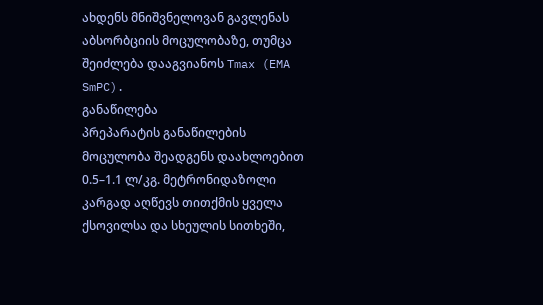ახდენს მნიშვნელოვან გავლენას აბსორბციის მოცულობაზე, თუმცა შეიძლება დააგვიანოს Tmax (EMA SmPC).
განაწილება
პრეპარატის განაწილების მოცულობა შეადგენს დაახლოებით 0.5–1.1 ლ/კგ. მეტრონიდაზოლი კარგად აღწევს თითქმის ყველა ქსოვილსა და სხეულის სითხეში,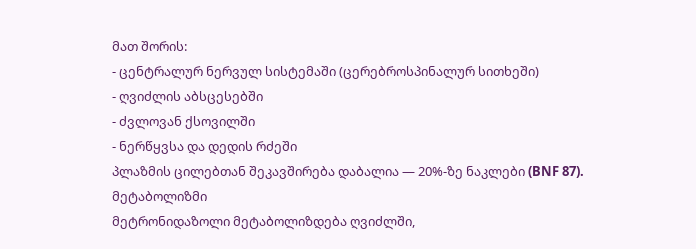მათ შორის:
- ცენტრალურ ნერვულ სისტემაში (ცერებროსპინალურ სითხეში)
- ღვიძლის აბსცესებში
- ძვლოვან ქსოვილში
- ნერწყვსა და დედის რძეში
პლაზმის ცილებთან შეკავშირება დაბალია — 20%-ზე ნაკლები (BNF 87).
მეტაბოლიზმი
მეტრონიდაზოლი მეტაბოლიზდება ღვიძლში,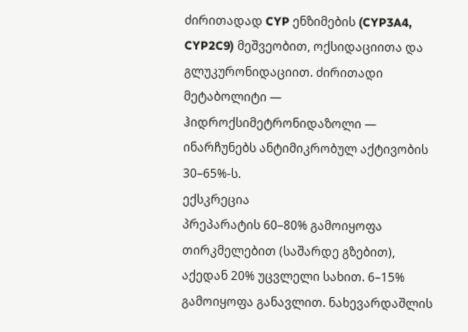ძირითადად CYP ენზიმების (CYP3A4, CYP2C9) მეშვეობით, ოქსიდაციითა და გლუკურონიდაციით. ძირითადი მეტაბოლიტი — ჰიდროქსიმეტრონიდაზოლი — ინარჩუნებს ანტიმიკრობულ აქტივობის 30–65%-ს.
ექსკრეცია
პრეპარატის 60–80% გამოიყოფა თირკმელებით (საშარდე გზებით), აქედან 20% უცვლელი სახით. 6–15% გამოიყოფა განავლით. ნახევარდაშლის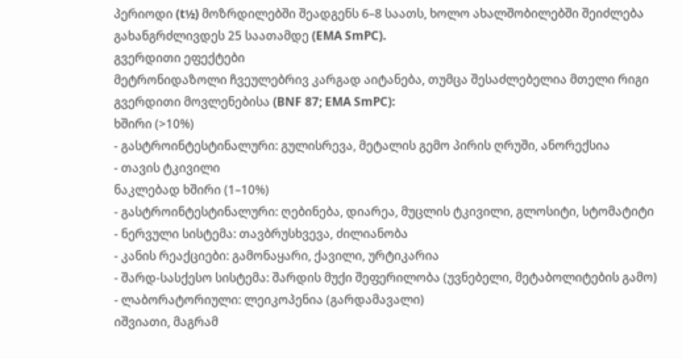პერიოდი (t½) მოზრდილებში შეადგენს 6–8 საათს, ხოლო ახალშობილებში შეიძლება გახანგრძლივდეს 25 საათამდე (EMA SmPC).
გვერდითი ეფექტები
მეტრონიდაზოლი ჩვეულებრივ კარგად აიტანება, თუმცა შესაძლებელია მთელი რიგი გვერდითი მოვლენებისა (BNF 87; EMA SmPC):
ხშირი (>10%)
- გასტროინტესტინალური: გულისრევა, მეტალის გემო პირის ღრუში, ანორექსია
- თავის ტკივილი
ნაკლებად ხშირი (1–10%)
- გასტროინტესტინალური: ღებინება, დიარეა, მუცლის ტკივილი, გლოსიტი, სტომატიტი
- ნერვული სისტემა: თავბრუსხვევა, ძილიანობა
- კანის რეაქციები: გამონაყარი, ქავილი, ურტიკარია
- შარდ-სასქესო სისტემა: შარდის მუქი შეფერილობა (უვნებელი, მეტაბოლიტების გამო)
- ლაბორატორიული: ლეიკოპენია (გარდამავალი)
იშვიათი, მაგრამ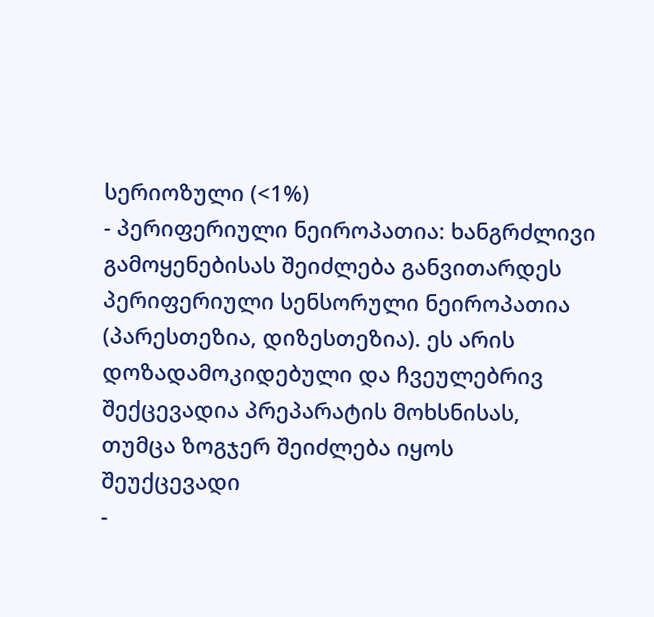სერიოზული (<1%)
- პერიფერიული ნეიროპათია: ხანგრძლივი გამოყენებისას შეიძლება განვითარდეს პერიფერიული სენსორული ნეიროპათია (პარესთეზია, დიზესთეზია). ეს არის დოზადამოკიდებული და ჩვეულებრივ შექცევადია პრეპარატის მოხსნისას, თუმცა ზოგჯერ შეიძლება იყოს შეუქცევადი
-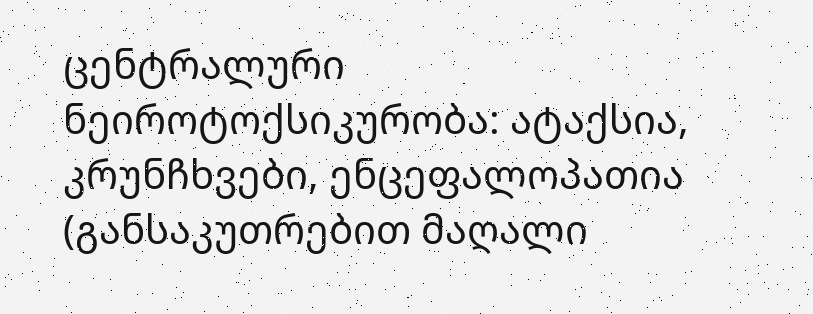ცენტრალური ნეიროტოქსიკურობა: ატაქსია, კრუნჩხვები, ენცეფალოპათია (განსაკუთრებით მაღალი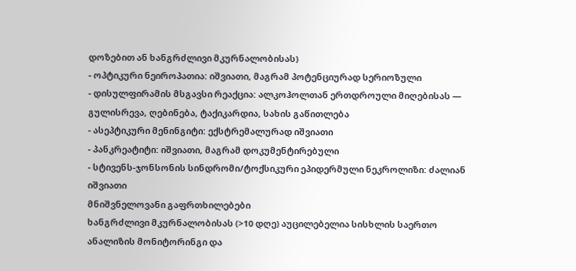დოზებით ან ხანგრძლივი მკურნალობისას)
- ოპტიკური ნეიროპათია: იშვიათი, მაგრამ პოტენციურად სერიოზული
- დისულფირამის მსგავსი რეაქცია: ალკოჰოლთან ერთდროული მიღებისას — გულისრევა, ღებინება, ტაქიკარდია, სახის გაწითლება
- ასეპტიკური მენინგიტი: ექსტრემალურად იშვიათი
- პანკრეატიტი: იშვიათი, მაგრამ დოკუმენტირებული
- სტივენს-ჯონსონის სინდრომი/ტოქსიკური ეპიდერმული ნეკროლიზი: ძალიან იშვიათი
მნიშვნელოვანი გაფრთხილებები
ხანგრძლივი მკურნალობისას (>10 დღე) აუცილებელია სისხლის საერთო ანალიზის მონიტორინგი და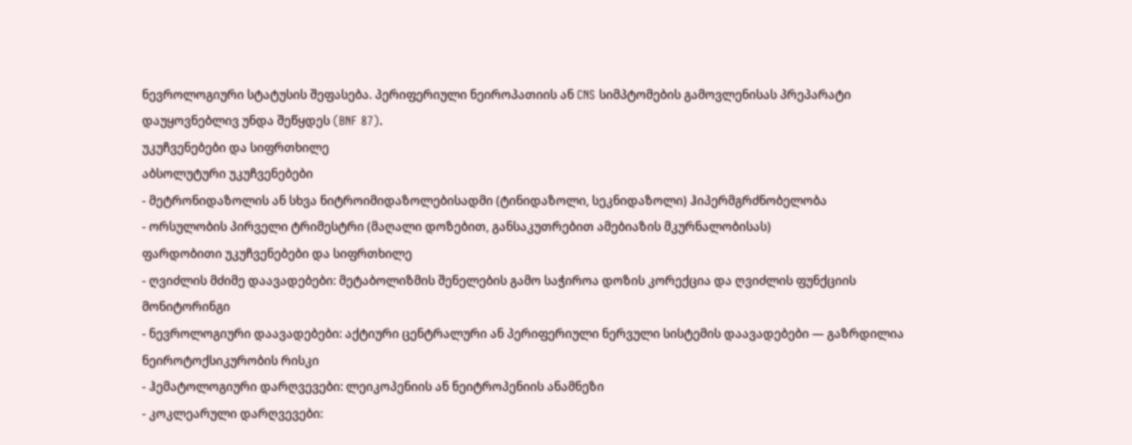ნევროლოგიური სტატუსის შეფასება. პერიფერიული ნეიროპათიის ან CNS სიმპტომების გამოვლენისას პრეპარატი დაუყოვნებლივ უნდა შეწყდეს (BNF 87).
უკუჩვენებები და სიფრთხილე
აბსოლუტური უკუჩვენებები
- მეტრონიდაზოლის ან სხვა ნიტროიმიდაზოლებისადმი (ტინიდაზოლი, სეკნიდაზოლი) ჰიპერმგრძნობელობა
- ორსულობის პირველი ტრიმესტრი (მაღალი დოზებით, განსაკუთრებით ამებიაზის მკურნალობისას)
ფარდობითი უკუჩვენებები და სიფრთხილე
- ღვიძლის მძიმე დაავადებები: მეტაბოლიზმის შენელების გამო საჭიროა დოზის კორექცია და ღვიძლის ფუნქციის მონიტორინგი
- ნევროლოგიური დაავადებები: აქტიური ცენტრალური ან პერიფერიული ნერვული სისტემის დაავადებები — გაზრდილია ნეიროტოქსიკურობის რისკი
- ჰემატოლოგიური დარღვევები: ლეიკოპენიის ან ნეიტროპენიის ანამნეზი
- კოკლეარული დარღვევები: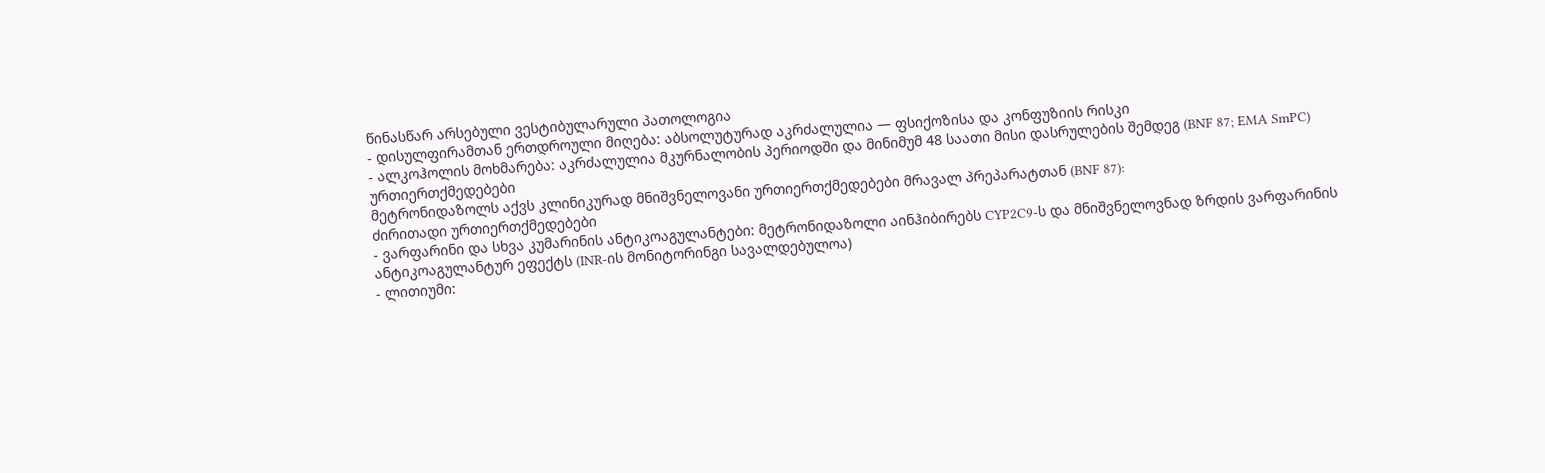წინასწარ არსებული ვესტიბულარული პათოლოგია
- დისულფირამთან ერთდროული მიღება: აბსოლუტურად აკრძალულია — ფსიქოზისა და კონფუზიის რისკი
- ალკოჰოლის მოხმარება: აკრძალულია მკურნალობის პერიოდში და მინიმუმ 48 საათი მისი დასრულების შემდეგ (BNF 87; EMA SmPC)
ურთიერთქმედებები
მეტრონიდაზოლს აქვს კლინიკურად მნიშვნელოვანი ურთიერთქმედებები მრავალ პრეპარატთან (BNF 87):
ძირითადი ურთიერთქმედებები
- ვარფარინი და სხვა კუმარინის ანტიკოაგულანტები: მეტრონიდაზოლი აინჰიბირებს CYP2C9-ს და მნიშვნელოვნად ზრდის ვარფარინის ანტიკოაგულანტურ ეფექტს (INR-ის მონიტორინგი სავალდებულოა)
- ლითიუმი: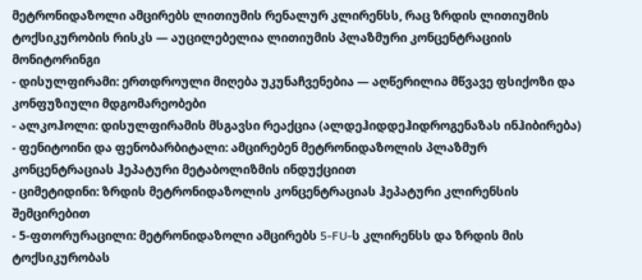მეტრონიდაზოლი ამცირებს ლითიუმის რენალურ კლირენსს, რაც ზრდის ლითიუმის ტოქსიკურობის რისკს — აუცილებელია ლითიუმის პლაზმური კონცენტრაციის მონიტორინგი
- დისულფირამი: ერთდროული მიღება უკუნაჩვენებია — აღწერილია მწვავე ფსიქოზი და კონფუზიული მდგომარეობები
- ალკოჰოლი: დისულფირამის მსგავსი რეაქცია (ალდეჰიდდეჰიდროგენაზას ინჰიბირება)
- ფენიტოინი და ფენობარბიტალი: ამცირებენ მეტრონიდაზოლის პლაზმურ კონცენტრაციას ჰეპატური მეტაბოლიზმის ინდუქციით
- ციმეტიდინი: ზრდის მეტრონიდაზოლის კონცენტრაციას ჰეპატური კლირენსის შემცირებით
- 5-ფთორურაცილი: მეტრონიდაზოლი ამცირებს 5-FU-ს კლირენსს და ზრდის მის ტოქსიკურობას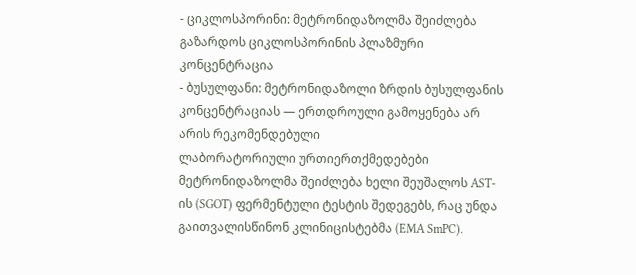- ციკლოსპორინი: მეტრონიდაზოლმა შეიძლება გაზარდოს ციკლოსპორინის პლაზმური კონცენტრაცია
- ბუსულფანი: მეტრონიდაზოლი ზრდის ბუსულფანის კონცენტრაციას — ერთდროული გამოყენება არ არის რეკომენდებული
ლაბორატორიული ურთიერთქმედებები
მეტრონიდაზოლმა შეიძლება ხელი შეუშალოს AST-ის (SGOT) ფერმენტული ტესტის შედეგებს, რაც უნდა გაითვალისწინონ კლინიცისტებმა (EMA SmPC).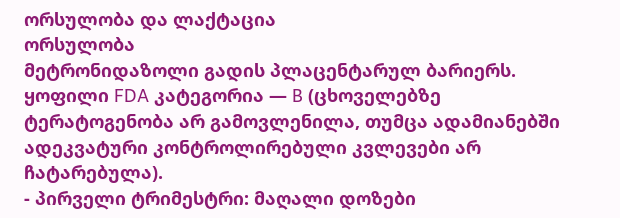ორსულობა და ლაქტაცია
ორსულობა
მეტრონიდაზოლი გადის პლაცენტარულ ბარიერს. ყოფილი FDA კატეგორია — B (ცხოველებზე ტერატოგენობა არ გამოვლენილა, თუმცა ადამიანებში ადეკვატური კონტროლირებული კვლევები არ ჩატარებულა).
- პირველი ტრიმესტრი: მაღალი დოზები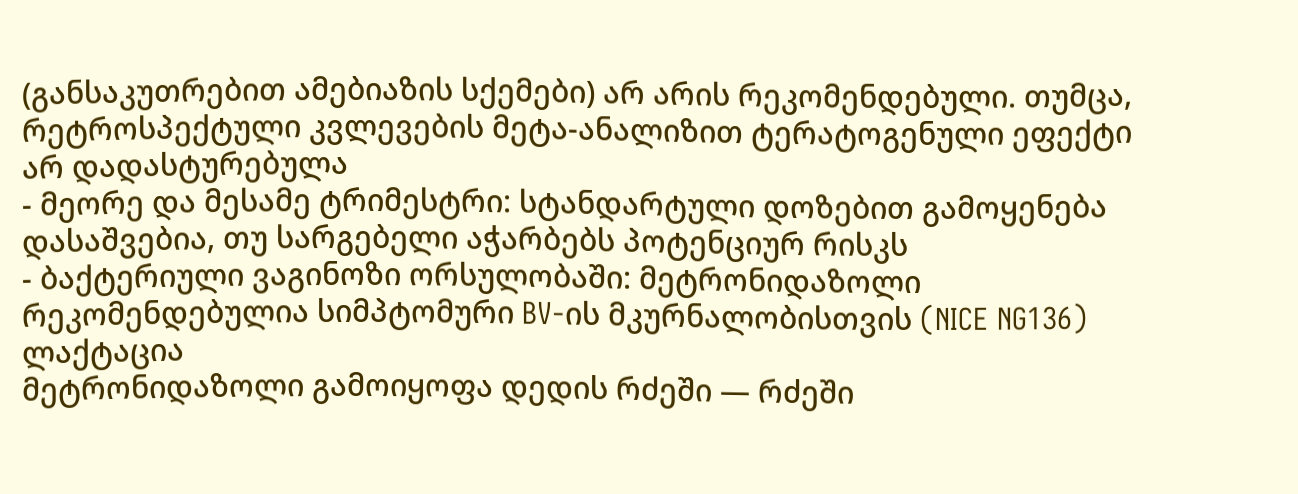(განსაკუთრებით ამებიაზის სქემები) არ არის რეკომენდებული. თუმცა, რეტროსპექტული კვლევების მეტა-ანალიზით ტერატოგენული ეფექტი არ დადასტურებულა
- მეორე და მესამე ტრიმესტრი: სტანდარტული დოზებით გამოყენება დასაშვებია, თუ სარგებელი აჭარბებს პოტენციურ რისკს
- ბაქტერიული ვაგინოზი ორსულობაში: მეტრონიდაზოლი რეკომენდებულია სიმპტომური BV-ის მკურნალობისთვის (NICE NG136)
ლაქტაცია
მეტრონიდაზოლი გამოიყოფა დედის რძეში — რძეში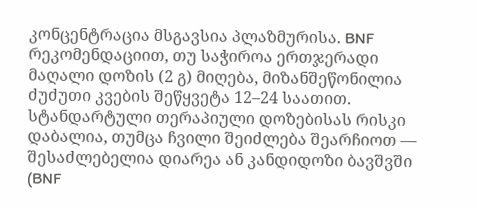კონცენტრაცია მსგავსია პლაზმურისა. BNF რეკომენდაციით, თუ საჭიროა ერთჯერადი მაღალი დოზის (2 გ) მიღება, მიზანშეწონილია ძუძუთი კვების შეწყვეტა 12–24 საათით. სტანდარტული თერაპიული დოზებისას რისკი დაბალია, თუმცა ჩვილი შეიძლება შეარჩიოთ — შესაძლებელია დიარეა ან კანდიდოზი ბავშვში (BNF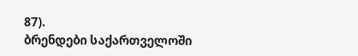87).
ბრენდები საქართველოში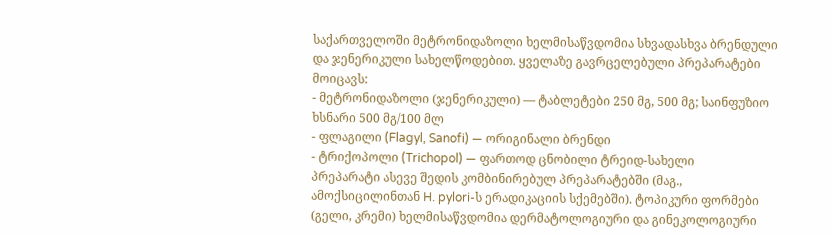საქართველოში მეტრონიდაზოლი ხელმისაწვდომია სხვადასხვა ბრენდული და ჯენერიკული სახელწოდებით. ყველაზე გავრცელებული პრეპარატები მოიცავს:
- მეტრონიდაზოლი (ჯენერიკული) — ტაბლეტები 250 მგ, 500 მგ; საინფუზიო ხსნარი 500 მგ/100 მლ
- ფლაგილი (Flagyl, Sanofi) — ორიგინალი ბრენდი
- ტრიქოპოლი (Trichopol) — ფართოდ ცნობილი ტრეიდ-სახელი
პრეპარატი ასევე შედის კომბინირებულ პრეპარატებში (მაგ., ამოქსიცილინთან H. pylori-ს ერადიკაციის სქემებში). ტოპიკური ფორმები (გელი, კრემი) ხელმისაწვდომია დერმატოლოგიური და გინეკოლოგიური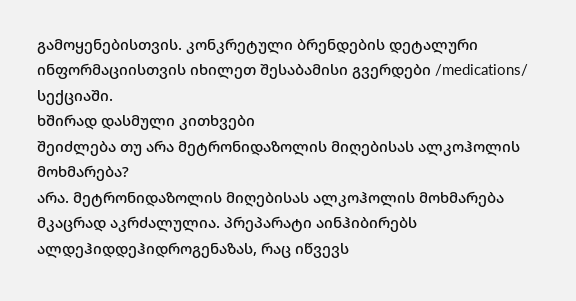გამოყენებისთვის. კონკრეტული ბრენდების დეტალური ინფორმაციისთვის იხილეთ შესაბამისი გვერდები /medications/ სექციაში.
ხშირად დასმული კითხვები
შეიძლება თუ არა მეტრონიდაზოლის მიღებისას ალკოჰოლის მოხმარება?
არა. მეტრონიდაზოლის მიღებისას ალკოჰოლის მოხმარება მკაცრად აკრძალულია. პრეპარატი აინჰიბირებს ალდეჰიდდეჰიდროგენაზას, რაც იწვევს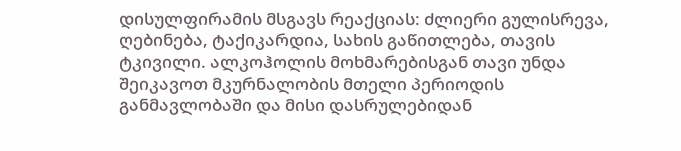დისულფირამის მსგავს რეაქციას: ძლიერი გულისრევა, ღებინება, ტაქიკარდია, სახის გაწითლება, თავის ტკივილი. ალკოჰოლის მოხმარებისგან თავი უნდა შეიკავოთ მკურნალობის მთელი პერიოდის განმავლობაში და მისი დასრულებიდან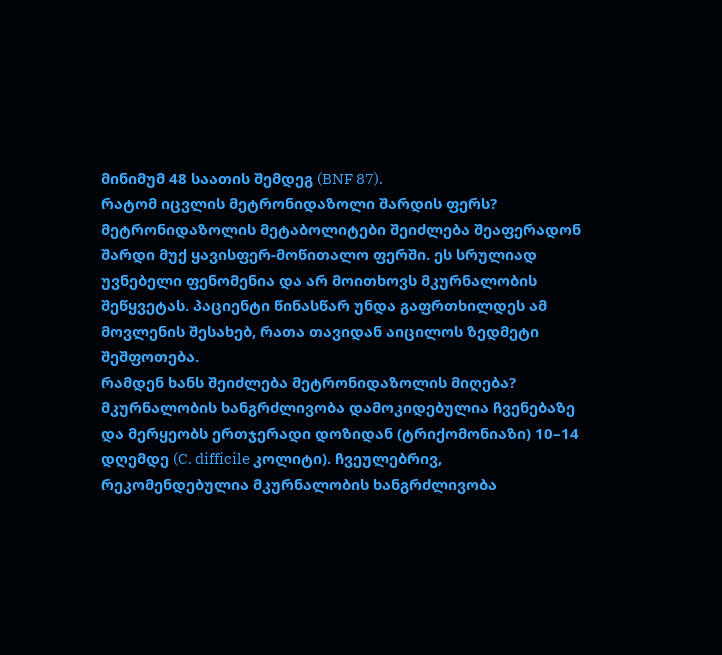მინიმუმ 48 საათის შემდეგ (BNF 87).
რატომ იცვლის მეტრონიდაზოლი შარდის ფერს?
მეტრონიდაზოლის მეტაბოლიტები შეიძლება შეაფერადონ შარდი მუქ ყავისფერ-მოწითალო ფერში. ეს სრულიად უვნებელი ფენომენია და არ მოითხოვს მკურნალობის შეწყვეტას. პაციენტი წინასწარ უნდა გაფრთხილდეს ამ მოვლენის შესახებ, რათა თავიდან აიცილოს ზედმეტი შეშფოთება.
რამდენ ხანს შეიძლება მეტრონიდაზოლის მიღება?
მკურნალობის ხანგრძლივობა დამოკიდებულია ჩვენებაზე და მერყეობს ერთჯერადი დოზიდან (ტრიქომონიაზი) 10–14 დღემდე (C. difficile კოლიტი). ჩვეულებრივ, რეკომენდებულია მკურნალობის ხანგრძლივობა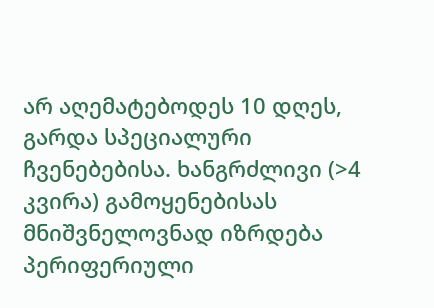არ აღემატებოდეს 10 დღეს, გარდა სპეციალური ჩვენებებისა. ხანგრძლივი (>4 კვირა) გამოყენებისას მნიშვნელოვნად იზრდება პერიფერიული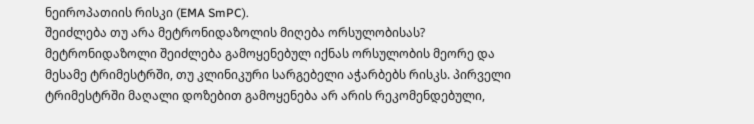ნეიროპათიის რისკი (EMA SmPC).
შეიძლება თუ არა მეტრონიდაზოლის მიღება ორსულობისას?
მეტრონიდაზოლი შეიძლება გამოყენებულ იქნას ორსულობის მეორე და მესამე ტრიმესტრში, თუ კლინიკური სარგებელი აჭარბებს რისკს. პირველი ტრიმესტრში მაღალი დოზებით გამოყენება არ არის რეკომენდებული,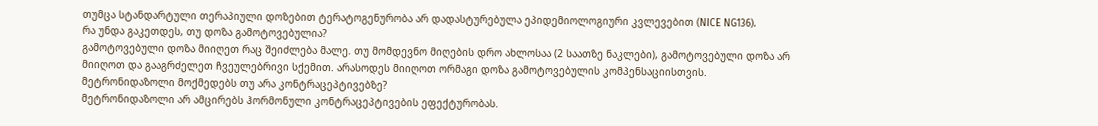თუმცა სტანდარტული თერაპიული დოზებით ტერატოგენურობა არ დადასტურებულა ეპიდემიოლოგიური კვლევებით (NICE NG136).
რა უნდა გაკეთდეს, თუ დოზა გამოტოვებულია?
გამოტოვებული დოზა მიიღეთ რაც შეიძლება მალე. თუ მომდევნო მიღების დრო ახლოსაა (2 საათზე ნაკლები), გამოტოვებული დოზა არ მიიღოთ და გააგრძელეთ ჩვეულებრივი სქემით. არასოდეს მიიღოთ ორმაგი დოზა გამოტოვებულის კომპენსაციისთვის.
მეტრონიდაზოლი მოქმედებს თუ არა კონტრაცეპტივებზე?
მეტრონიდაზოლი არ ამცირებს ჰორმონული კონტრაცეპტივების ეფექტურობას.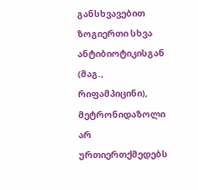განსხვავებით ზოგიერთი სხვა ანტიბიოტიკისგან (მაგ., რიფამპიცინი), მეტრონიდაზოლი არ ურთიერთქმედებს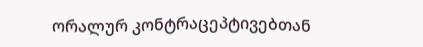ორალურ კონტრაცეპტივებთან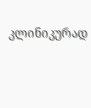კლინიკურად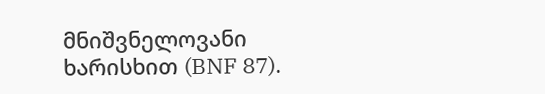მნიშვნელოვანი ხარისხით (BNF 87).